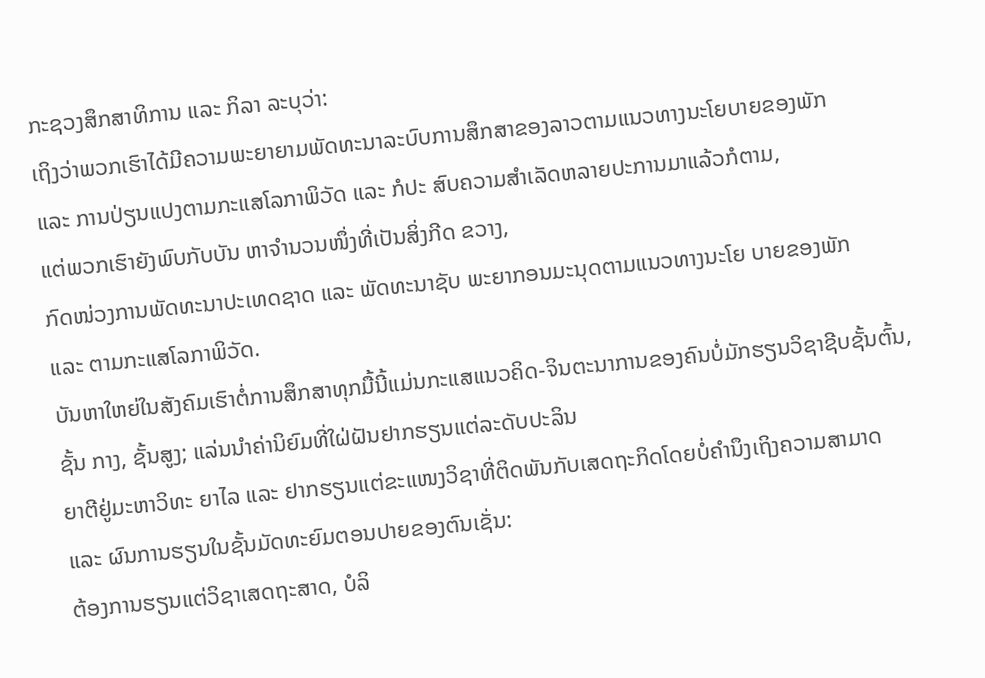ກະຊວງສຶກສາທິການ ແລະ ກິລາ ລະບຸວ່າ:
ເຖິງວ່າພວກເຮົາໄດ້ມີຄວາມພະຍາຍາມພັດທະນາລະບົບການສຶກສາຂອງລາວຕາມແນວທາງນະໂຍບາຍຂອງພັກ
ແລະ ການປ່ຽນແປງຕາມກະແສໂລກາພິວັດ ແລະ ກໍປະ ສົບຄວາມສຳເລັດຫລາຍປະການມາແລ້ວກໍຕາມ,
ແຕ່ພວກເຮົາຍັງພົບກັບບັນ ຫາຈຳນວນໜຶ່ງທີ່ເປັນສິ່ງກີດ ຂວາງ,
ກົດໜ່ວງການພັດທະນາປະເທດຊາດ ແລະ ພັດທະນາຊັບ ພະຍາກອນມະນຸດຕາມແນວທາງນະໂຍ ບາຍຂອງພັກ
ແລະ ຕາມກະແສໂລກາພິວັດ.
ບັນຫາໃຫຍ່ໃນສັງຄົມເຮົາຕໍ່ການສຶກສາທຸກມື້ນີ້ແມ່ນກະແສແນວຄິດ-ຈິນຕະນາການຂອງຄົນບໍ່ມັກຮຽນວິຊາຊີບຊັ້ນຕົ້ນ,
ຊັ້ນ ກາງ, ຊັ້ນສູງ; ແລ່ນນຳຄ່ານິຍົມທີ່ໃຝ່ຝັນຢາກຮຽນແຕ່ລະດັບປະລິນ
ຍາຕີຢູ່ມະຫາວິທະ ຍາໄລ ແລະ ຢາກຮຽນແຕ່ຂະແໜງວິຊາທີ່ຕິດພັນກັບເສດຖະກິດໂດຍບໍ່ຄຳນຶງເຖິງຄວາມສາມາດ
ແລະ ຜົນການຮຽນໃນຊັ້ນມັດທະຍົມຕອນປາຍຂອງຕົນເຊັ່ນ:
ຕ້ອງການຮຽນແຕ່ວິຊາເສດຖະສາດ, ບໍລິ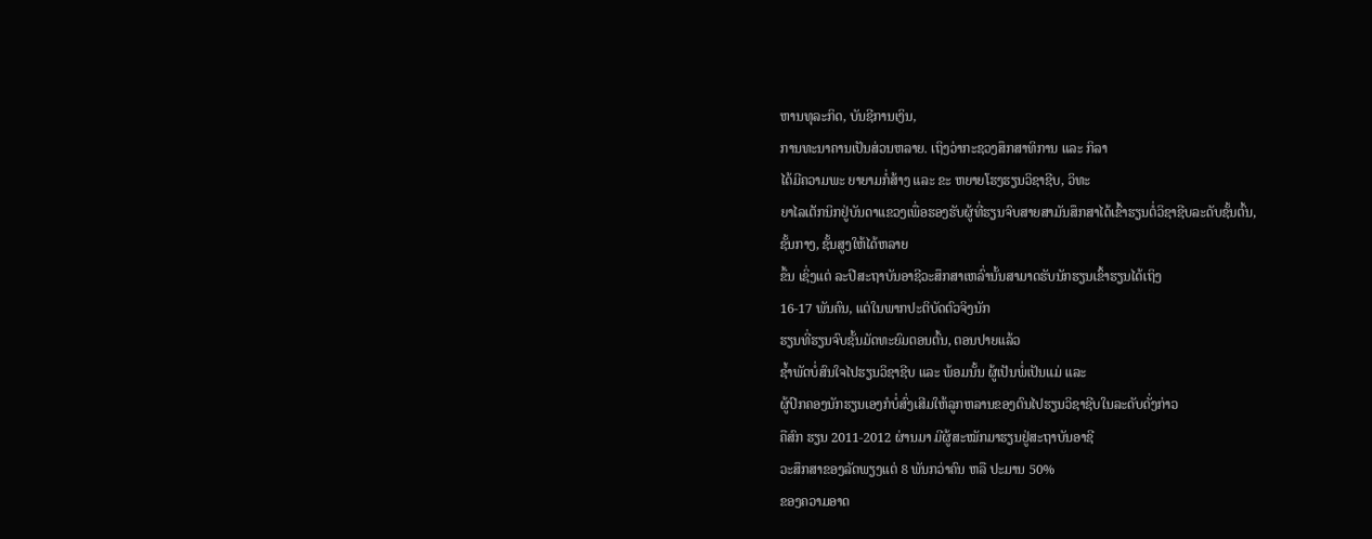ຫານທຸລະກິດ, ບັນຊີການເງິນ,
ການທະນາຄານເປັນສ່ວນຫລາຍ. ເຖິງວ່າກະຊວງສຶກສາທິການ ແລະ ກິລາ
ໄດ້ມີຄວາມພະ ຍາຍາມກໍ່ສ້າງ ແລະ ຂະ ຫຍາຍໂຮງຮຽນວິຊາຊີບ, ວິທະ
ຍາໄລເຕັກນິກຢູ່ບັນດາແຂວງເພື່ອຮອງຮັບຜູ້ທີ່ຮຽນຈົບສາຍສາມັນສຶກສາໄດ້ເຂົ້າຮຽນຕໍ່ວິຊາຊີບລະດັບຊັ້ນຕົ້ນ,
ຊັ້ນກາງ, ຊັ້ນສູງໃຫ້ໄດ້ຫລາຍ
ຂຶ້ນ ເຊິ່ງແຕ່ ລະປີສະຖາບັນອາຊີວະສຶກສາເຫລົ່ານັ້ນສາມາດຮັບນັກຮຽນເຂົ້າຮຽນໄດ້ເຖິງ
16-17 ພັນຄົນ, ແຕ່ໃນພາກປະຕິບັດຕົວຈິງນັກ
ຮຽນທີ່ຮຽນຈົບຊັ້ນມັດທະຍົມຕອນຕົ້ນ, ຕອນປາຍແລ້ວ
ຊ້ຳພັດບໍ່ສົນໃຈໄປຮຽນວິຊາຊີບ ແລະ ພ້ອມນັ້ນ ຜູ້ເປັນພໍ່ເປັນແມ່ ແລະ
ຜູ້ປົກຄອງນັກຮຽນເອງກໍບໍ່ສົ່ງເສີມໃຫ້ລູກຫລານຂອງຕົນໄປຮຽນວິຊາຊີບໃນລະດັບດັ່ງກ່າວ
ຄືສົກ ຮຽນ 2011-2012 ຜ່ານມາ ມີຜູ້ສະໝັກມາຮຽນຢູ່ສະຖາບັນອາຊີ
ວະສຶກສາຂອງລັດພຽງແຕ່ 8 ພັນກວ່າຄົນ ຫລື ປະມານ 50%
ຂອງຄວາມອາດ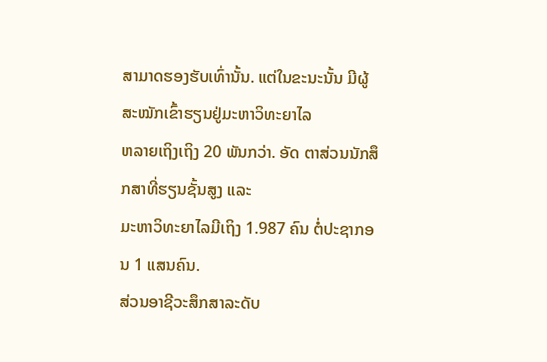ສາມາດຮອງຮັບເທົ່ານັ້ນ. ແຕ່ໃນຂະນະນັ້ນ ມີຜູ້ສະໝັກເຂົ້າຮຽນຢູ່ມະຫາວິທະຍາໄລ
ຫລາຍເຖິງເຖິງ 20 ພັນກວ່າ. ອັດ ຕາສ່ວນນັກສຶກສາທີ່ຮຽນຊັ້ນສູງ ແລະ
ມະຫາວິທະຍາໄລມີເຖິງ 1.987 ຄົນ ຕໍ່ປະຊາກອນ 1 ແສນຄົນ.
ສ່ວນອາຊີວະສຶກສາລະດັບ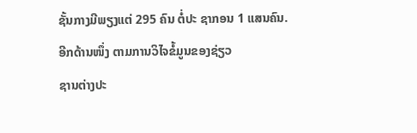ຊັ້ນກາງມີພຽງແຕ່ 295 ຄົນ ຕໍ່ປະ ຊາກອນ 1 ແສນຄົນ.
ອີກດ້ານໜຶ່ງ ຕາມການວິໄຈຂໍ້ມູນຂອງຊ່ຽວ
ຊານຕ່າງປະ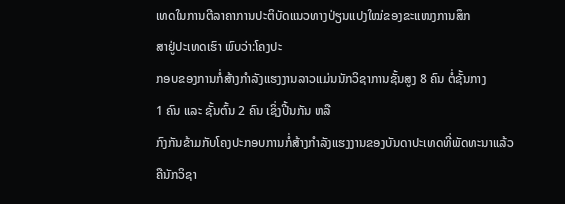ເທດໃນການຕີລາຄາການປະຕິບັດແນວທາງປ່ຽນແປງໃໝ່ຂອງຂະແໜງການສຶກ
ສາຢູ່ປະເທດເຮົາ ພົບວ່າ:ໂຄງປະ
ກອບຂອງການກໍ່ສ້າງກຳລັງແຮງງານລາວແມ່ນນັກວິຊາການຊັ້ນສູງ 8 ຄົນ ຕໍ່ຊັ້ນກາງ
1 ຄົນ ແລະ ຊັ້ນຕົ້ນ 2 ຄົນ ເຊິ່ງປີ້ນກັນ ຫລື
ກົງກັນຂ້າມກັບໂຄງປະກອບການກໍ່ສ້າງກຳລັງແຮງງານຂອງບັນດາປະເທດທີ່ພັດທະນາແລ້ວ
ຄືນັກວິຊາ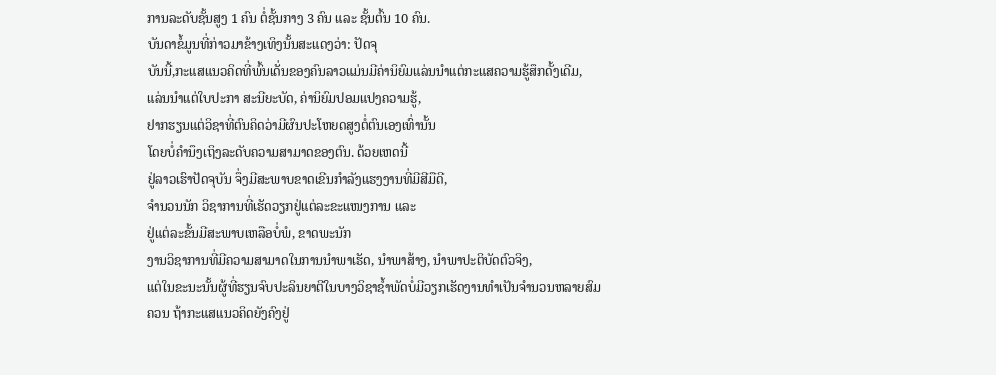ການລະດັບຊັ້ນສູງ 1 ຄົນ ຕໍ່ຊັ້ນກາງ 3 ຄົນ ແລະ ຊັ້ນຕົ້ນ 10 ຄົນ.
ບັນດາຂໍ້ມູນທີ່ກ່າວມາຂ້າງເທິງນັ້ນສະແດງວ່າ: ປັດຈຸ
ບັນນີ້,ກະແສແນວຄິດທີ່ພົ້ນເດັ່ນຂອງຄົນລາວແມ່ນມີຄ່ານິຍົມແລ່ນນຳແຕ່ກະແສຄວາມຮູ້ສຶກດັ້ງເດີມ,
ແລ່ນນຳແຕ່ໃບປະກາ ສະນີຍະບັດ, ຄ່ານິຍົມປອມແປງຄວາມຮູ້,
ຢາກຮຽນແຕ່ວິຊາທີ່ຕົນຄິດວ່າມີຜົນປະໂຫຍດສູງຕໍ່ຕົນເອງເທົ່ານັ້ນ
ໂດຍບໍ່ຄຳນຶງເຖິງລະດັບຄວາມສາມາດຂອງຕົນ. ດ້ວຍເຫດນີ້
ຢູ່ລາວເຮົາປັດຈຸບັນ ຈຶ່ງມີສະພາບຂາດເຂີນກຳລັງແຮງງານທີ່ມີສີມືດີ,
ຈຳນວນນັກ ວິຊາການທີ່ເຮັດວຽກຢູ່ແຕ່ລະຂະແໜງການ ແລະ
ຢູ່ແຕ່ລະຂັ້ນມີສະພາບເຫລືອບໍ່ພໍ, ຂາດພະນັກ
ງານວິຊາການທີ່ມີຄວາມສາມາດໃນການນຳພາເຮັດ, ນຳພາສ້າງ, ນຳພາປະຕິບັດຕົວຈິງ,
ແຕ່ໃນຂະນະນັ້ນຜູ້ທີ່ຮຽນຈົບປະລິນຍາຕີໃນບາງວິຊາຊ້ຳພັດບໍ່ມີວຽກເຮັດງານທຳເປັນຈຳນວນຫລາຍສົມ
ຄວນ ຖ້າກະແສແນວຄິດຍັງຄົງຢູ່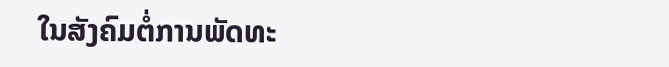ໃນສັງຄົມຕໍ່ການພັດທະ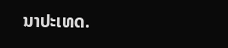ນາປະເທດ.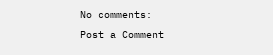No comments:
Post a Comment